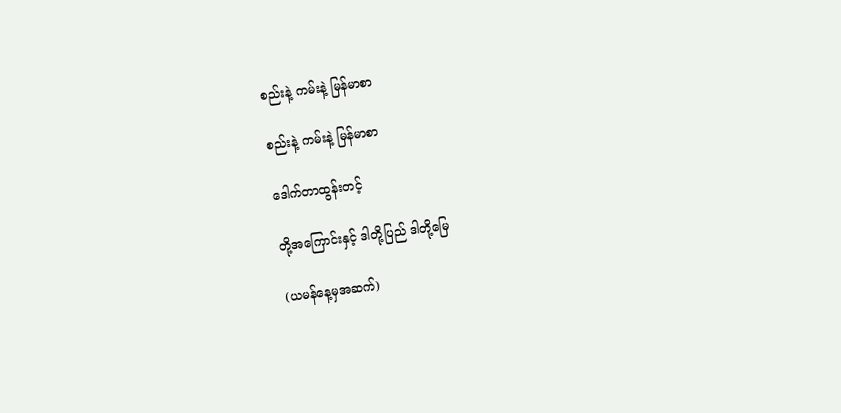စည်းနဲ့ ကမ်းနဲ့ မြန်မာစာ

စည်းနဲ့ ကမ်းနဲ့ မြန်မာစာ

ဒေါက်တာထွန်းတင့်

တို့အကြောင်းနှင့် ဒါတို့ပြည် ဒါတို့မြေ

(ယမန်နေ့မှအဆက်)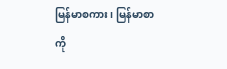မြန်မာစကား၊ မြန်မာစာကို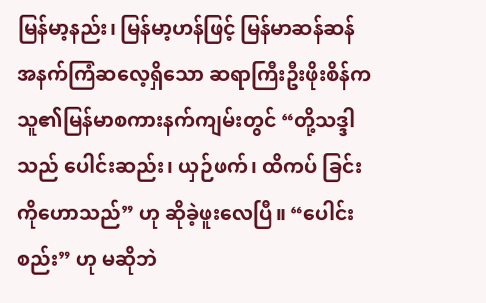မြန်မာ့နည်း၊ မြန်မာ့ဟန်ဖြင့် မြန်မာဆန်ဆန် အနက်ကြံဆလေ့ရှိသော ဆရာကြီးဦးဖိုးစိန်က သူ၏မြန်မာစကားနက်ကျမ်းတွင် “တို့သဒ္ဒါသည် ပေါင်းဆည်း၊ ယှဉ်ဖက်၊ ထိကပ် ခြင်းကိုဟောသည်” ဟု ဆိုခဲ့ဖူးလေပြီ။ “ပေါင်းစည်း” ဟု မဆိုဘဲ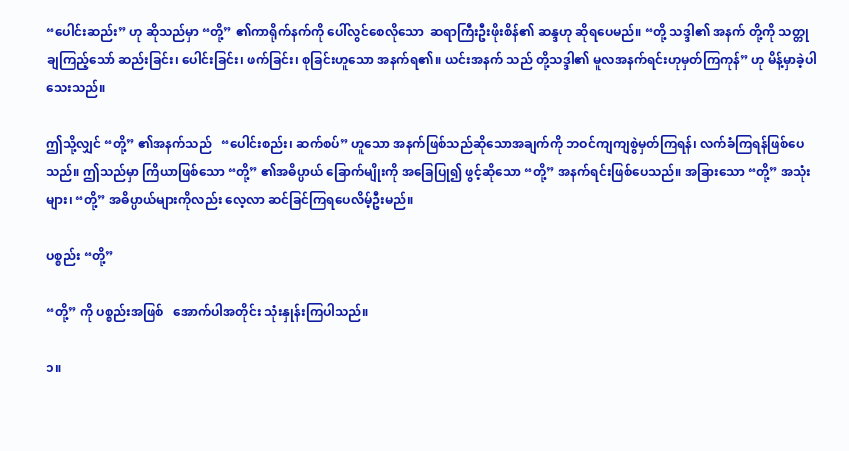“ပေါင်းဆည်း” ဟု ဆိုသည်မှာ “တို့” ၏ကာရိုက်နက်ကို ပေါ်လွင်စေလိုသော  ဆရာကြီးဦးဖိုးစိန်၏ ဆန္ဒဟု ဆိုရပေမည်။ “တို့ သဒ္ဒါ၏ အနက် တို့ကို သတ္တုချကြည့်သော် ဆည်းခြင်း၊ ပေါင်းခြင်း၊ ဖက်ခြင်း၊ စုခြင်းဟူသော အနက်ရ၏။ ယင်းအနက် သည် တို့သဒ္ဒါ၏ မူလအနက်ရင်းဟုမှတ်ကြကုန်” ဟု မိန့်မှာခဲ့ပါသေးသည်။

ဤသို့လျှင် “တို့” ၏အနက်သည်   “ပေါင်းစည်း၊ ဆက်စပ်” ဟူသော အနက်ဖြစ်သည်ဆိုသောအချက်ကို ဘဝင်ကျကျစွဲမှတ်ကြရန်၊ လက်ခံကြရန်ဖြစ်ပေသည်။ ဤသည်မှာ ကြိယာဖြစ်သော “တို့” ၏အဓိပ္ပာယ် ခြောက်မျိုးကို အခြေပြု၍ ဖွင့်ဆိုသော “တို့” အနက်ရင်းဖြစ်ပေသည်။ အခြားသော “တို့” အသုံးများ၊ “တို့” အဓိပ္ပာယ်များကိုလည်း လေ့လာ ဆင်ခြင်ကြရပေလိမ့်ဦးမည်။

ပစ္စည်း “တို့”

“တို့” ကို ပစ္စည်းအဖြစ်   အောက်ပါအတိုင်း သုံးနှုန်းကြပါသည်။

၁။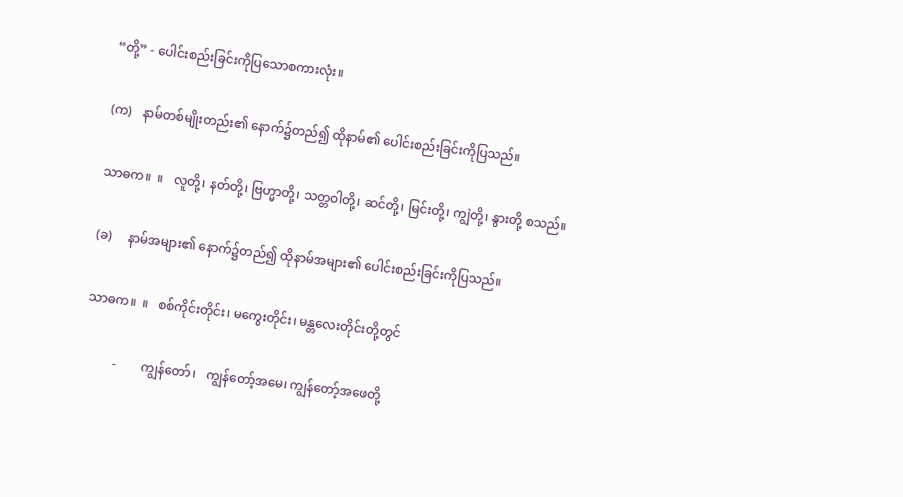“တို့” - ပေါင်းစည်းခြင်းကိုပြသောစကားလုံး။

(က)   နာမ်တစ်မျိုးတည်း၏ နောက်၌တည်၍ ထိုနာမ်၏ ပေါင်းစည်းခြင်းကိုပြသည်။

သာဓက။  ။   လူတို့၊ နတ်တို့၊ ဗြဟ္မာတို့၊ သတ္တဝါတို့၊ ဆင်တို့၊ မြင်းတို့၊ ကျွဲတို့၊ နွားတို့ စသည်။

(ခ)     နာမ်အများ၏ နောက်၌တည်၍ ထိုနာမ်အများ၏ ပေါင်းစည်းခြင်းကိုပြသည်။

သာဓက။  ။   စစ်ကိုင်းတိုင်း၊ မကွေးတိုင်း၊ မန္တလေးတိုင်းတို့တွင်

          -        ကျွန်တော်၊   ကျွန်တော့်အမေ၊ ကျွန်တော့်အဖေတို့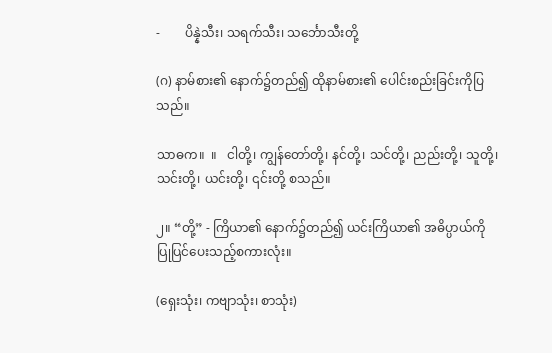-        ပိန္နဲသီး၊ သရက်သီး၊ သင်္ဘောသီးတို့

(ဂ) နာမ်စား၏ နောက်၌တည်၍ ထိုနာမ်စား၏ ပေါင်းစည်းခြင်းကိုပြသည်။

သာဓက။  ။   ငါတို့၊ ကျွန်တော်တို့၊ နင်တို့၊ သင်တို့၊ ညည်းတို့၊ သူတို့၊ သင်းတို့၊ ယင်းတို့၊ ၎င်းတို့ စသည်။

၂။ “တို့” - ကြိယာ၏ နောက်၌တည်၍ ယင်းကြိယာ၏ အဓိပ္ပာယ်ကို ပြုပြင်ပေးသည့်စကားလုံး။

(ရှေးသုံး၊ ကဗျာသုံး၊ စာသုံး)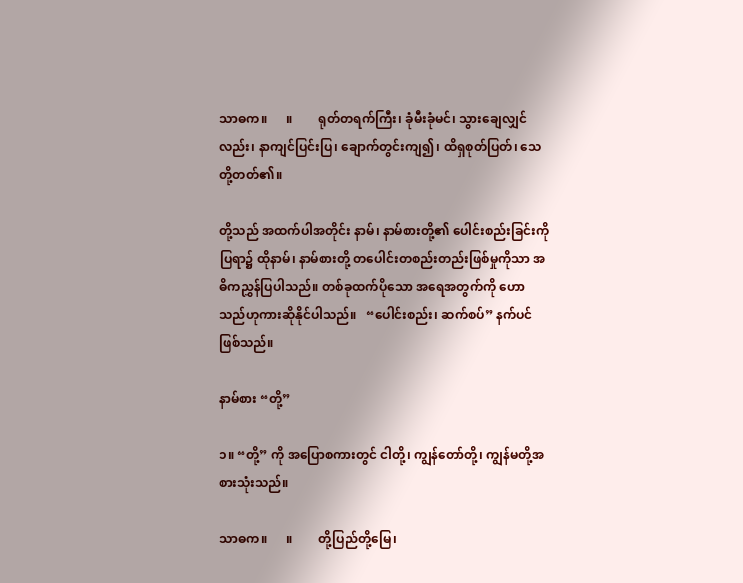သာဓက။      ။        ရုတ်တရက်ကြီး၊ ခုံမီးခုံမင်၊ သွားချေလျှင်လည်း၊ နာကျင်ပြင်းပြ၊ ချောက်တွင်းကျ၍၊ ထိရှစုတ်ပြတ်၊ သေတို့တတ်၏။

တို့သည် အထက်ပါအတိုင်း နာမ်၊ နာမ်စားတို့၏ ပေါင်းစည်းခြင်းကိုပြရာ၌ ထိုနာမ်၊ နာမ်စားတို့ တပေါင်းတစည်းတည်းဖြစ်မှုကိုသာ အဓိကညွှန်ပြပါသည်။ တစ်ခုထက်ပိုသော အရေအတွက်ကို ဟော သည်ဟုကားဆိုနိုင်ပါသည်။   “ပေါင်းစည်း၊ ဆက်စပ်” နက်ပင်ဖြစ်သည်။

နာမ်စား “တို့”

၁။ “တို့” ကို အပြောစကားတွင် ငါတို့၊ ကျွန်တော်တို့၊ ကျွန်မတို့အစားသုံးသည်။

သာဓက။      ။        တို့ပြည်တို့မြေ၊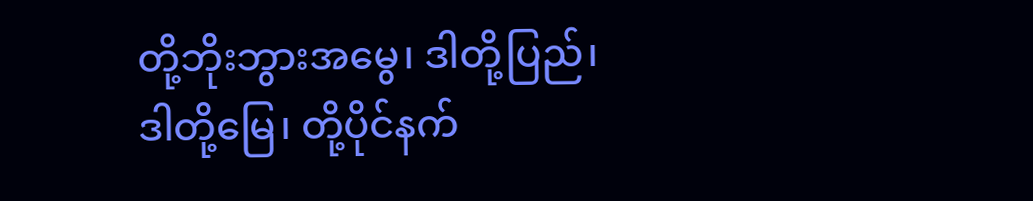တို့ဘိုးဘွားအမွေ၊ ဒါတို့ပြည်၊ ဒါတို့မြေ၊ တို့ပိုင်နက်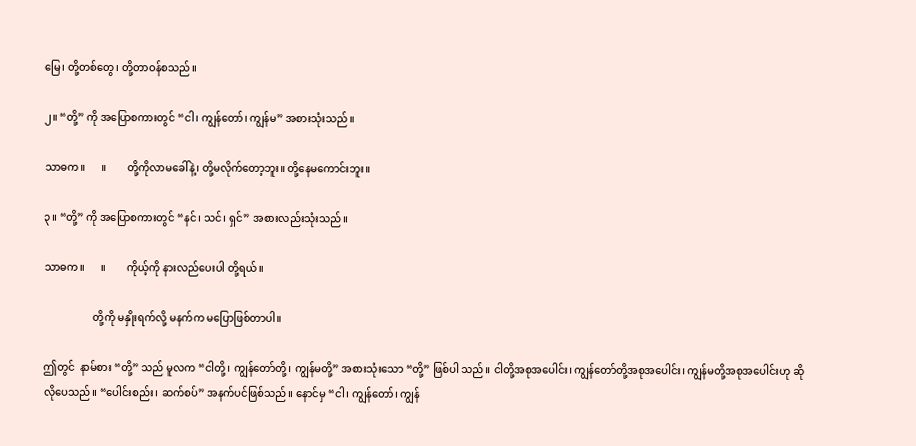မြေ၊ တို့တစ်တွေ၊ တို့တာဝန်စသည်။

၂။ “တို့” ကို အပြောစကားတွင် “ငါ၊ ကျွန်တော်၊ ကျွန်မ” အစားသုံးသည်။

သာဓက။      ။        တို့ကိုလာမခေါ်နဲ့၊ တို့မလိုက်တော့ဘူး။ တို့နေမကောင်းဘူး။

၃။ “တို့” ကို အပြောစကားတွင် “နင်၊ သင်၊ ရှင်” အစားလည်းသုံးသည်။

သာဓက။      ။        ကိုယ့်ကို နားလည်ပေးပါ တို့ရယ်။

                   တို့ကို မနှိုးရက်လို့ မနက်က မပြောဖြစ်တာပါ။

ဤတွင်  နာမ်စား “တို့” သည် မူလက “ငါတို့၊ ကျွန်တော်တို့၊ ကျွန်မတို့” အစားသုံးသော “တို့” ဖြစ်ပါ သည်။ ငါတို့အစုအပေါင်း၊ ကျွန်တော်တို့အစုအပေါင်း၊ ကျွန်မတို့အစုအပေါင်းဟု ဆိုလိုပေသည်။ “ပေါင်းစည်း၊ ဆက်စပ်” အနက်ပင်ဖြစ်သည်။ နောင်မှ “ငါ၊ ကျွန်တော်၊ ကျွန်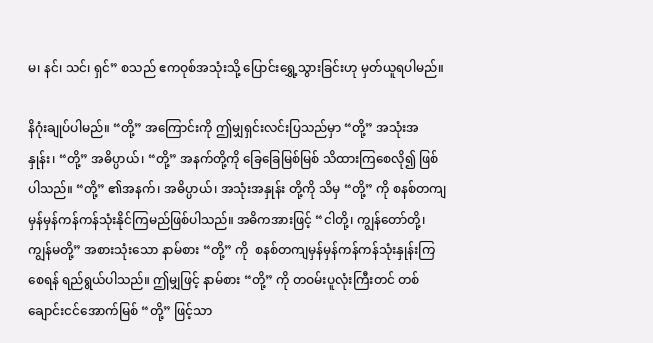မ၊ နင်၊ သင်၊ ရှင်” စသည် ဧကဝုစ်အသုံးသို့ ပြောင်းရွှေ့သွားခြင်းဟု မှတ်ယူရပါမည်။

နိဂုံးချုပ်ပါမည်။ “တို့” အကြောင်းကို ဤမျှရှင်းလင်းပြသည်မှာ “တို့” အသုံးအနှုန်း၊ “တို့” အဓိပ္ပာယ်၊ “တို့” အနက်တို့ကို ခြေခြေမြစ်မြစ် သိထားကြစေလို၍ ဖြစ်ပါသည်။ “တို့” ၏အနက်၊ အဓိပ္ပာယ်၊ အသုံးအနှုန်း တို့ကို သိမှ “တို့” ကို စနစ်တကျ မှန်မှန်ကန်ကန်သုံးနိုင်ကြမည်ဖြစ်ပါသည်။ အဓိကအားဖြင့် “ငါတို့၊ ကျွန်တော်တို့၊ ကျွန်မတို့” အစားသုံးသော နာမ်စား “တို့” ကို  စနစ်တကျမှန်မှန်ကန်ကန်သုံးနှုန်းကြစေရန် ရည်ရွယ်ပါသည်။ ဤမျှဖြင့် နာမ်စား “တို့” ကို တဝမ်းပူလုံးကြီးတင် တစ်ချောင်းငင်အောက်မြစ် “တို့” ဖြင့်သာ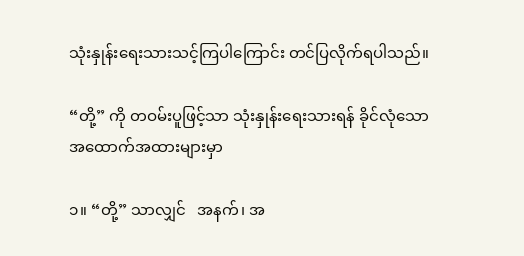သုံးနှုန်းရေးသားသင့်ကြပါကြောင်း တင်ပြလိုက်ရပါသည်။

“တို့” ကို တဝမ်းပူဖြင့်သာ သုံးနှုန်းရေးသားရန် ခိုင်လုံသော အထောက်အထားများမှာ

၁။ “တို့” သာလျှင်   အနက်၊ အ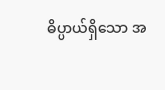ဓိပ္ပာယ်ရှိသော အ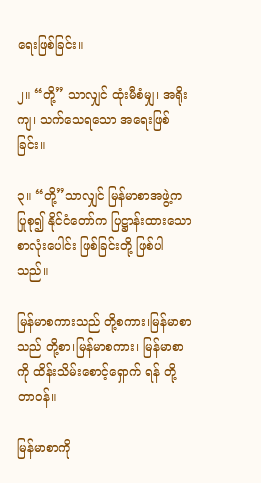ရေးဖြစ်ခြင်း။

၂။ “တို့” သာလျှင် ထုံးမီစံမျှ၊ အရိုးကျ၊ သက်သေရသော အရေးဖြစ်ခြင်း။

၃။ “တို့”သာလျှင် မြန်မာစာအဖွဲ့က ပြုစု၍ နိုင်ငံတော်က ပြဋ္ဌာန်းထားသော စာလုံးပေါင်း ဖြစ်ခြင်းတို့ ဖြစ်ပါသည်။

မြန်မာစကားသည် တို့စကား၊မြန်မာစာသည် တို့စာ၊မြန်မာစကား၊ မြန်မာစာကို ထိန်းသိမ်းစောင့်ရှောက် ရန် တို့တာဝန်။

မြန်မာစာကို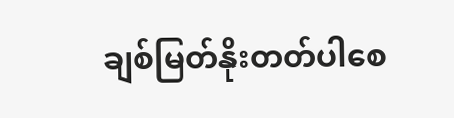ချစ်မြတ်နိုးတတ်ပါစေ